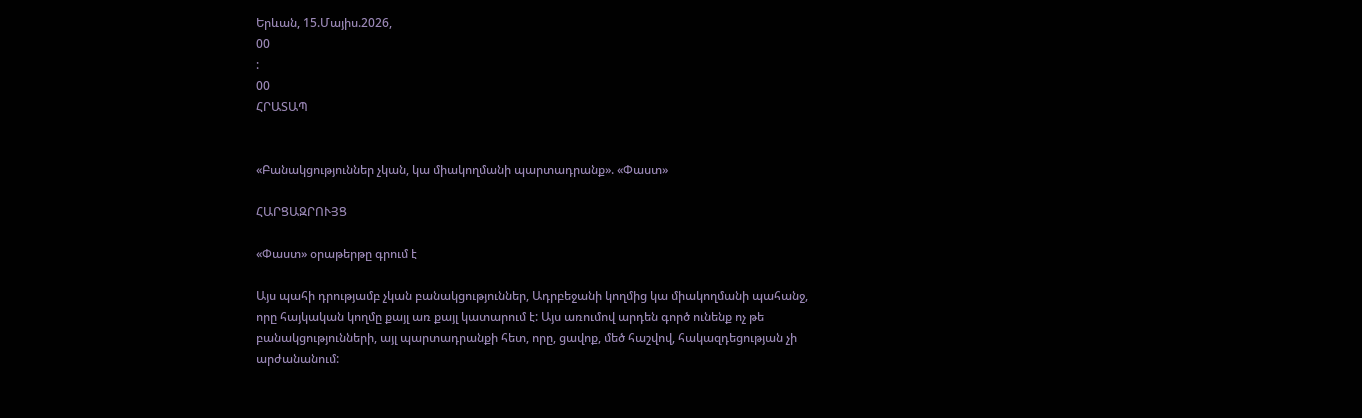Երևան, 15.Մայիս.2026,
00
:
00
ՀՐԱՏԱՊ


«Բանակցություններ չկան, կա միակողմանի պարտադրանք». «Փաստ»

ՀԱՐՑԱԶՐՈՒՅՑ

«Փաստ» օրաթերթը գրում է

Այս պահի դրությամբ չկան բանակցություններ, Ադրբեջանի կողմից կա միակողմանի պահանջ, որը հայկական կողմը քայլ առ քայլ կատարում է: Այս առումով արդեն գործ ունենք ոչ թե բանակցությունների, այլ պարտադրանքի հետ, որը, ցավոք, մեծ հաշվով, հակազդեցության չի արժանանում: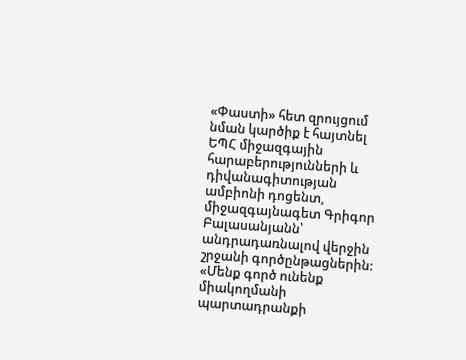«Փաստի» հետ զրույցում նման կարծիք է հայտնել ԵՊՀ միջազգային հարաբերությունների և դիվանագիտության ամբիոնի դոցենտ, միջազգայնագետ Գրիգոր Բալասանյանն՝ անդրադառնալով վերջին շրջանի գործընթացներին: «Մենք գործ ունենք միակողմանի պարտադրանքի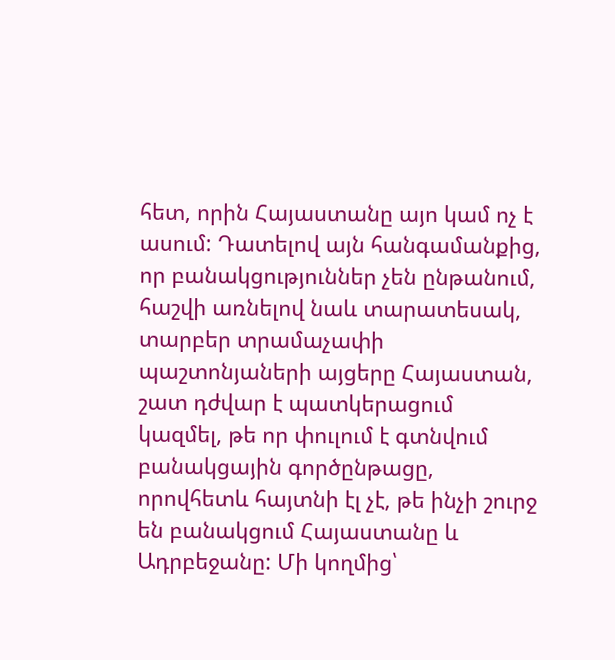հետ, որին Հայաստանը այո կամ ոչ է ասում: Դատելով այն հանգամանքից, որ բանակցություններ չեն ընթանում, հաշվի առնելով նաև տարատեսակ, տարբեր տրամաչափի պաշտոնյաների այցերը Հայաստան, շատ դժվար է պատկերացում կազմել, թե որ փուլում է գտնվում բանակցային գործընթացը, որովհետև հայտնի էլ չէ, թե ինչի շուրջ են բանակցում Հայաստանը և Ադրբեջանը: Մի կողմից՝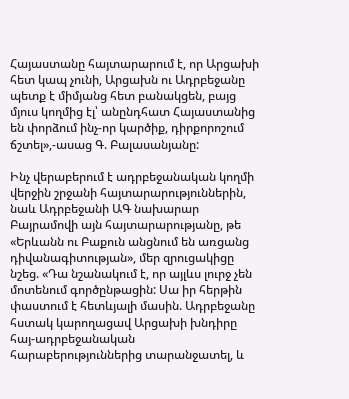Հայաստանը հայտարարում է, որ Արցախի հետ կապ չունի, Արցախն ու Ադրբեջանը պետք է միմյանց հետ բանակցեն, բայց մյուս կողմից էլ՝ անընդհատ Հայաստանից են փորձում ինչ-որ կարծիք, դիրքորոշում ճշտել»,-ասաց Գ. Բալասանյանը:

Ինչ վերաբերում է ադրբեջանական կողմի վերջին շրջանի հայտարարություններին, նաև Ադրբեջանի ԱԳ նախարար Բայրամովի այն հայտարարությանը, թե «Երևանն ու Բաքուն անցնում են առցանց դիվանագիտության», մեր զրուցակիցը նշեց. «Դա նշանակում է, որ այլևս լուրջ չեն մոտենում գործընթացին: Սա իր հերթին փաստում է հետևյալի մասին. Ադրբեջանը հստակ կարողացավ Արցախի խնդիրը հայ-ադրբեջանական հարաբերություններից տարանջատել, և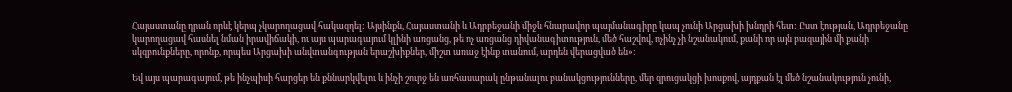Հայաստանը դրան որևէ կերպ չկարողացավ հակազդել: Այսինքն, Հայաստանի և Ադրբեջանի միջև հնարավոր պայմանագիրը կապ չունի Արցախի խնդրի հետ: Ըստ էության, Ադրբեջանը կարողացավ հասնել նման իրավիճակի, ու այս պարագայում կլինի առցանց, թե ոչ առցանց դիվանագիտություն, մեծ հաշվով, ոչինչ չի նշանակում, քանի որ այն բազային մի քանի սկզբունքները, որոնք, որպես Արցախի անվտանգության երաշխիքներ, միշտ առաջ էինք տանում, արդեն վերացված են»:

Եվ այս պարագայում, թե ինչպիսի հարցեր են քննարկվելու և ինչի շուրջ են առհասարակ ընթանալու բանակցությունները, մեր զրուցակցի խոսքով, այդքան էլ մեծ նշանակություն չունի,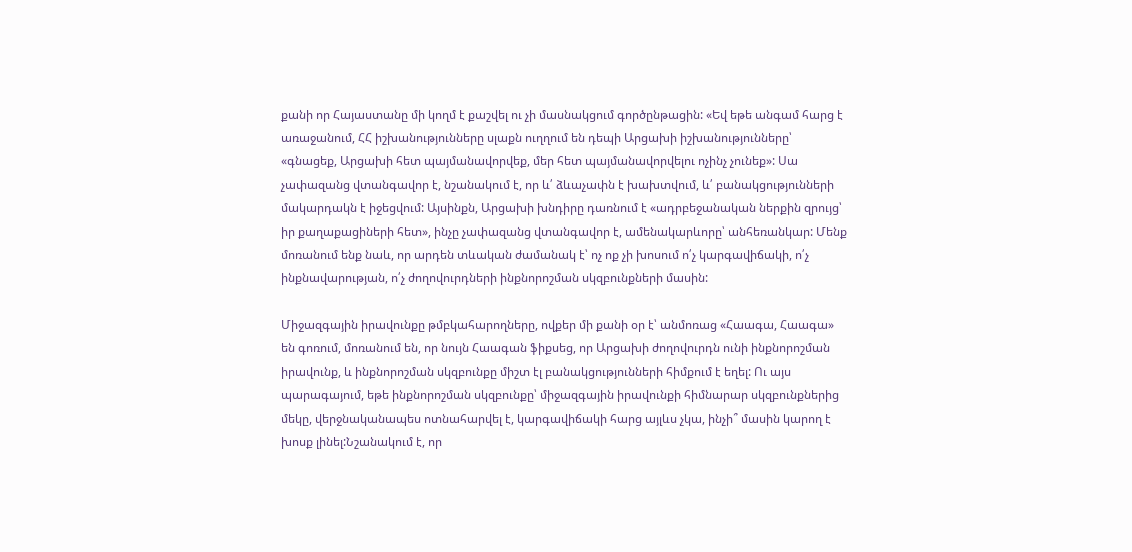քանի որ Հայաստանը մի կողմ է քաշվել ու չի մասնակցում գործընթացին: «Եվ եթե անգամ հարց է առաջանում, ՀՀ իշխանությունները սլաքն ուղղում են դեպի Արցախի իշխանությունները՝ «գնացեք, Արցախի հետ պայմանավորվեք, մեր հետ պայմանավորվելու ոչինչ չունեք»: Սա չափազանց վտանգավոր է, նշանակում է, որ և՛ ձևաչափն է խախտվում, և՛ բանակցությունների մակարդակն է իջեցվում: Այսինքն, Արցախի խնդիրը դառնում է «ադրբեջանական ներքին զրույց՝ իր քաղաքացիների հետ», ինչը չափազանց վտանգավոր է, ամենակարևորը՝ անհեռանկար: Մենք մոռանում ենք նաև, որ արդեն տևական ժամանակ է՝ ոչ ոք չի խոսում ո՛չ կարգավիճակի, ո՛չ ինքնավարության, ո՛չ ժողովուրդների ինքնորոշման սկզբունքների մասին:

Միջազգային իրավունքը թմբկահարողները, ովքեր մի քանի օր է՝ անմոռաց «Հաագա, Հաագա» են գոռում, մոռանում են, որ նույն Հաագան ֆիքսեց, որ Արցախի ժողովուրդն ունի ինքնորոշման իրավունք, և ինքնորոշման սկզբունքը միշտ էլ բանակցությունների հիմքում է եղել: Ու այս պարագայում, եթե ինքնորոշման սկզբունքը՝ միջազգային իրավունքի հիմնարար սկզբունքներից մեկը, վերջնականապես ոտնահարվել է, կարգավիճակի հարց այլևս չկա, ինչի՞ մասին կարող է խոսք լինել:Նշանակում է, որ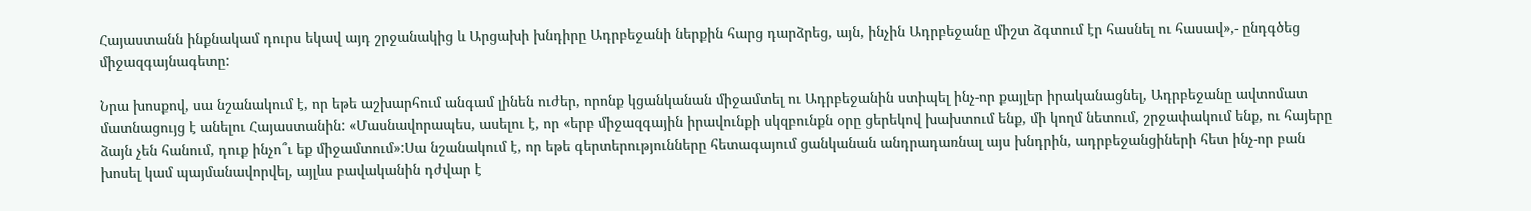Հայաստանն ինքնակամ դուրս եկավ այդ շրջանակից և Արցախի խնդիրը Ադրբեջանի ներքին հարց դարձրեց, այն, ինչին Ադրբեջանը միշտ ձգտում էր հասնել ու հասավ»,- ընդգծեց միջազգայնագետը:

Նրա խոսքով, սա նշանակում է, որ եթե աշխարհում անգամ լինեն ուժեր, որոնք կցանկանան միջամտել ու Ադրբեջանին ստիպել ինչ-որ քայլեր իրականացնել, Ադրբեջանը ավտոմատ մատնացույց է անելու Հայաստանին: «Մասնավորապես, ասելու է, որ «երբ միջազգային իրավունքի սկզբունքն օրը ցերեկով խախտում ենք, մի կողմ նետում, շրջափակում ենք, ու հայերը ձայն չեն հանում, դուք ինչո՞ւ եք միջամտում»:Սա նշանակում է, որ եթե գերտերությունները հետագայում ցանկանան անդրադառնալ այս խնդրին, ադրբեջանցիների հետ ինչ-որ բան խոսել կամ պայմանավորվել, այլևս բավականին դժվար է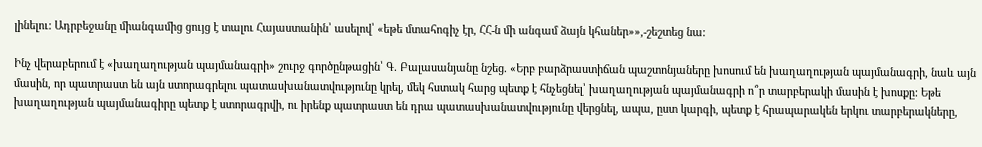լինելու: Ադրբեջանը միանգամից ցույց է տալու Հայաստանին՝ ասելով՝ «եթե մտահոգիչ էր, ՀՀ-ն մի անգամ ձայն կհաներ»»,-շեշտեց նա:

Ինչ վերաբերում է «խաղաղության պայմանագրի» շուրջ գործընթացին՝ Գ. Բալասանյանը նշեց. «Երբ բարձրաստիճան պաշտոնյաները խոսում են խաղաղության պայմանագրի, նաև այն մասին, որ պատրաստ են այն ստորագրելու պատասխանատվությունը կրել, մեկ հստակ հարց պետք է հնչեցնել՝ խաղաղության պայմանագրի ո՞ր տարբերակի մասին է խոսքը: Եթե խաղաղության պայմանագիրը պետք է ստորագրվի, ու իրենք պատրաստ են դրա պատասխանատվությունը վերցնել, ապա, ըստ կարգի, պետք է հրապարակեն երկու տարբերակները,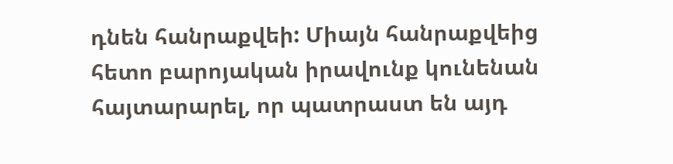դնեն հանրաքվեի: Միայն հանրաքվեից հետո բարոյական իրավունք կունենան հայտարարել, որ պատրաստ են այդ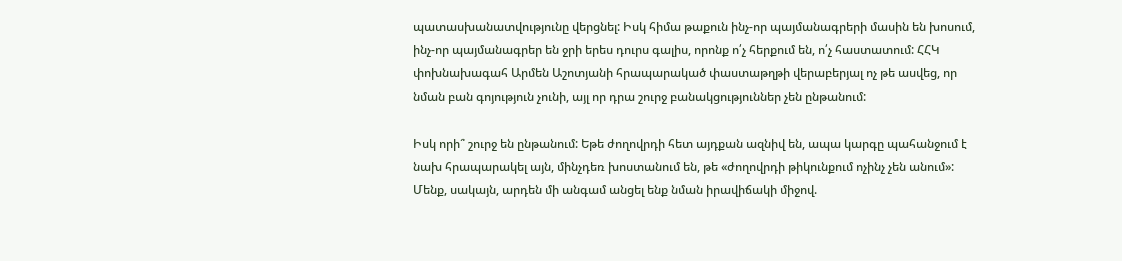պատասխանատվությունը վերցնել: Իսկ հիմա թաքուն ինչ-որ պայմանագրերի մասին են խոսում, ինչ-որ պայմանագրեր են ջրի երես դուրս գալիս, որոնք ո՛չ հերքում են, ո՛չ հաստատում: ՀՀԿ փոխնախագահ Արմեն Աշոտյանի հրապարակած փաստաթղթի վերաբերյալ ոչ թե ասվեց, որ նման բան գոյություն չունի, այլ որ դրա շուրջ բանակցություններ չեն ընթանում:

Իսկ որի՞ շուրջ են ընթանում: Եթե ժողովրդի հետ այդքան ազնիվ են, ապա կարգը պահանջում է նախ հրապարակել այն, մինչդեռ խոստանում են, թե «ժողովրդի թիկունքում ոչինչ չեն անում»: Մենք, սակայն, արդեն մի անգամ անցել ենք նման իրավիճակի միջով.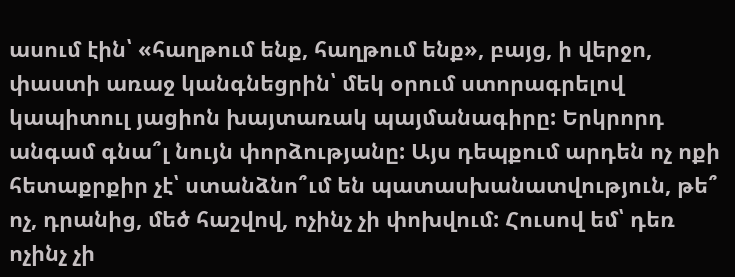ասում էին՝ «հաղթում ենք, հաղթում ենք», բայց, ի վերջո, փաստի առաջ կանգնեցրին՝ մեկ օրում ստորագրելով կապիտուլ յացիոն խայտառակ պայմանագիրը: Երկրորդ անգամ գնա՞լ նույն փորձությանը: Այս դեպքում արդեն ոչ ոքի հետաքրքիր չէ՝ ստանձնո՞ւմ են պատասխանատվություն, թե՞ ոչ, դրանից, մեծ հաշվով, ոչինչ չի փոխվում: Հուսով եմ՝ դեռ ոչինչ չի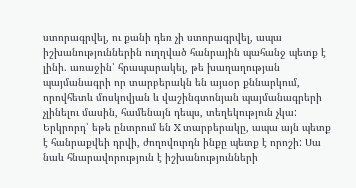ստորագրվել, ու քանի դեռ չի ստորագրվել, ապա իշխանություններին ուղղված հանրային պահանջ պետք է լինի. առաջին՝ հրապարակել, թե խաղաղության պայմանագրի որ տարբերակն են այսօր քննարկում, որովհետև մոսկովյան և վաշինգտոնյան պայմանագրերի չլինելու մասին, համենայն դեպս, տեղեկություն չկա: Երկրորդ՝ եթե ընտրում են X տարբերակը, ապա այն պետք է հանրաքվեի դրվի, ժողովուրդն ինքը պետք է որոշի: Սա նաև հնարավորություն է իշխանությունների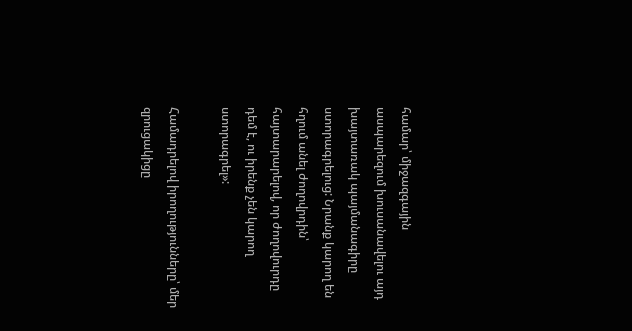համար՝ միջազգային ասպարեզում խուսանավելու այդ խայտառակ պայմանագիրը ստորագրելուց: Նրանք կարող են հղում անել ժողովրդին՝ հայտարարելով, որ ժողովուրդը դեմ է, ու իրենք չեն կարող ստորագրել»:

Համադրելով իրողությունները՝ մեր զրուցակիցը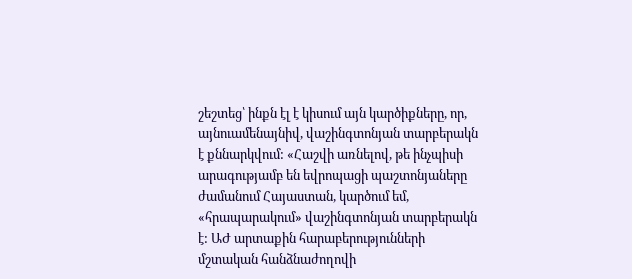շեշտեց՝ ինքն էլ է կիսում այն կարծիքները, որ, այնուամենայնիվ, վաշինգտոնյան տարբերակն է քննարկվում: «Հաշվի առնելով, թե ինչպիսի արագությամբ են եվրոպացի պաշտոնյաները ժամանում Հայաստան, կարծում եմ, «հրապարակում» վաշինգտոնյան տարբերակն է: ԱԺ արտաքին հարաբերությունների մշտական հանձնաժողովի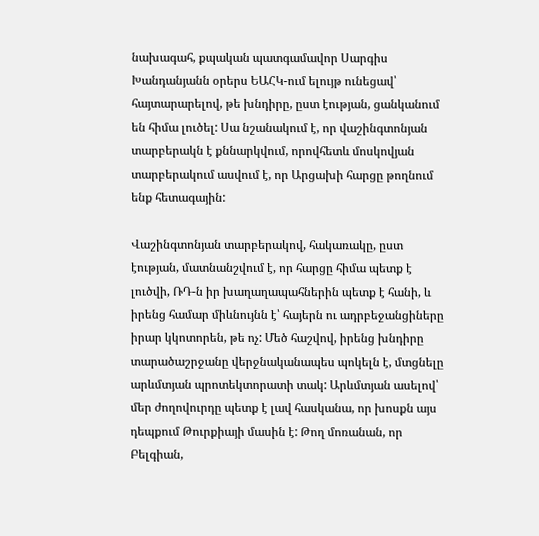նախագահ, քպական պատգամավոր Սարգիս Խանդանյանն օրերս ԵԱՀԿ-ում ելույթ ունեցավ՝ հայտարարելով, թե խնդիրը, ըստ էության, ցանկանում են հիմա լուծել: Սա նշանակում է, որ վաշինգտոնյան տարբերակն է քննարկվում, որովհետև մոսկովյան տարբերակում ասվում է, որ Արցախի հարցը թողնում ենք հետագային:

Վաշինգտոնյան տարբերակով, հակառակը, ըստ էության, մատնանշվում է, որ հարցը հիմա պետք է լուծվի, ՌԴ-ն իր խաղաղապահներին պետք է հանի, և իրենց համար միևնույնն է՝ հայերն ու ադրբեջանցիները իրար կկոտորեն, թե ոչ: Մեծ հաշվով, իրենց խնդիրը տարածաշրջանը վերջնականապես պոկելն է, մտցնելը արևմտյան պրոտեկտորատի տակ: Արևմտյան ասելով՝ մեր ժողովուրդը պետք է լավ հասկանա, որ խոսքն այս դեպքում Թուրքիայի մասին է: Թող մոռանան, որ Բելգիան,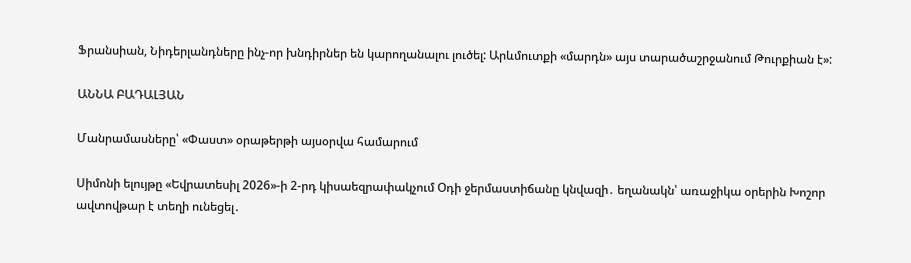Ֆրանսիան, Նիդերլանդները ինչ-որ խնդիրներ են կարողանալու լուծել: Արևմուտքի «մարդն» այս տարածաշրջանում Թուրքիան է»:

ԱՆՆԱ ԲԱԴԱԼՅԱՆ

Մանրամասները՝ «Փաստ» օրաթերթի այսօրվա համարում

Սիմոնի ելույթը «Եվրատեսիլ 2026»-ի 2-րդ կիսաեզրափակչում Օդի ջերմաստիճանը կնվազի․ եղանակն՝ առաջիկա օրերին Խոշոր ավտովթար է տեղի ունեցել․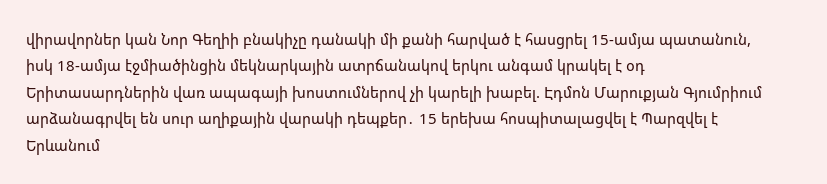վիրավորներ կան Նոր Գեղիի բնակիչը դանակի մի քանի հարված է հասցրել 15-ամյա պատանուն, իսկ 18-ամյա էջմիածինցին մեկնարկային ատրճանակով երկու անգամ կրակել է օդ Երիտասարդներին վառ ապագայի խոստումներով չի կարելի խաբել. Էդմոն Մարուքյան Գյումրիում արձանագրվել են սուր աղիքային վարակի դեպքեր․ 15 երեխա հոսպիտալացվել է Պարզվել է Երևանում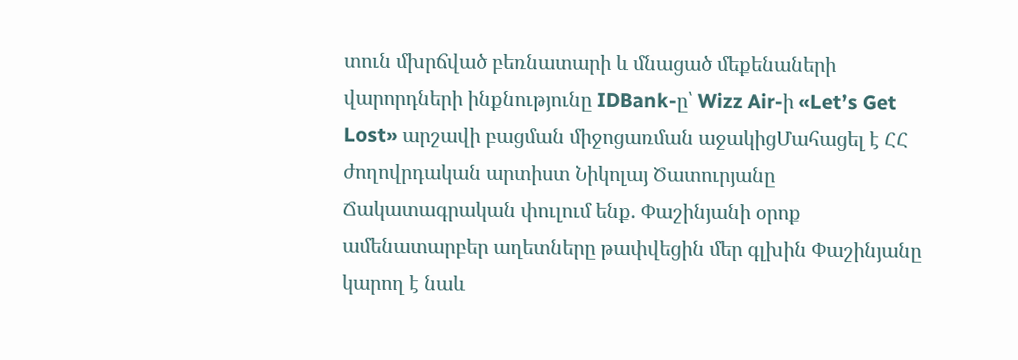տուն մխրճված բեռնատարի և մնացած մեքենաների վարորդների ինքնությունը IDBank-ը՝ Wizz Air-ի «Let’s Get Lost» արշավի բացման միջոցառման աջակիցՄահացել է ՀՀ ժողովրդական արտիստ Նիկոլայ Ծատուրյանը Ճակատագրական փուլում ենք. Փաշինյանի օրոք ամենատարբեր աղետները թափվեցին մեր գլխին Փաշինյանը կարող է նաև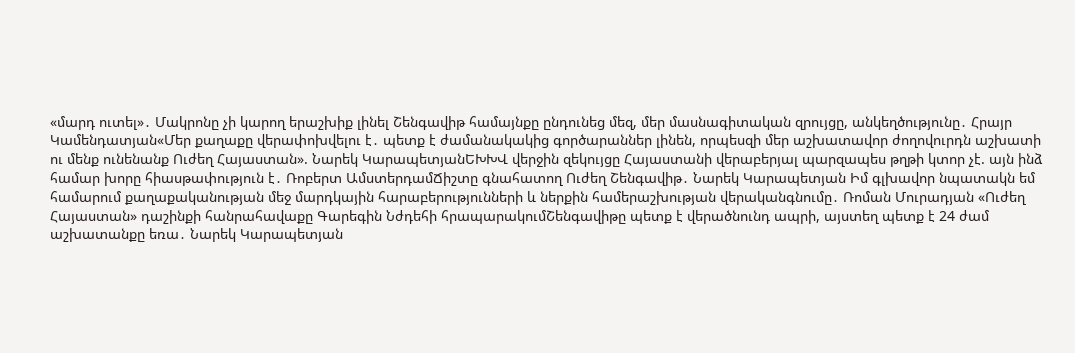«մարդ ուտել»․ Մակրոնը չի կարող երաշխիք լինել Շենգավիթ համայնքը ընդունեց մեզ, մեր մասնագիտական զրույցը, անկեղծությունը․ Հրայր Կամենդատյան«Մեր քաղաքը վերափոխվելու է․ պետք է ժամանակակից գործարաններ լինեն, որպեսզի մեր աշխատավոր ժողովուրդն աշխատի ու մենք ունենանք Ուժեղ Հայաստան». Նարեկ ԿարապետյանԵԽԽՎ վերջին զեկույցը Հայաստանի վերաբերյալ պարզապես թղթի կտոր չէ. այն ինձ համար խորը հիասթափություն է․ Ռոբերտ ԱմստերդամՃիշտը գնահատող Ուժեղ Շենգավիթ․ Նարեկ Կարապետյան Իմ գլխավոր նպատակն եմ համարում քաղաքականության մեջ մարդկային հարաբերությունների և ներքին համերաշխության վերականգնումը․ Ռոման Մուրադյան «Ուժեղ Հայաստան» դաշինքի հանրահավաքը Գարեգին Նժդեհի հրապարակումՇենգավիթը պետք է վերածնունդ ապրի, այստեղ պետք է 24 ժամ աշխատանքը եռա․ Նարեկ Կարապետյան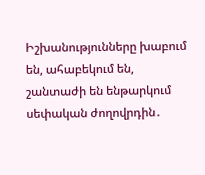Իշխանությունները խաբում են, ահաբեկում են, շանտաժի են ենթարկում սեփական ժողովրդին․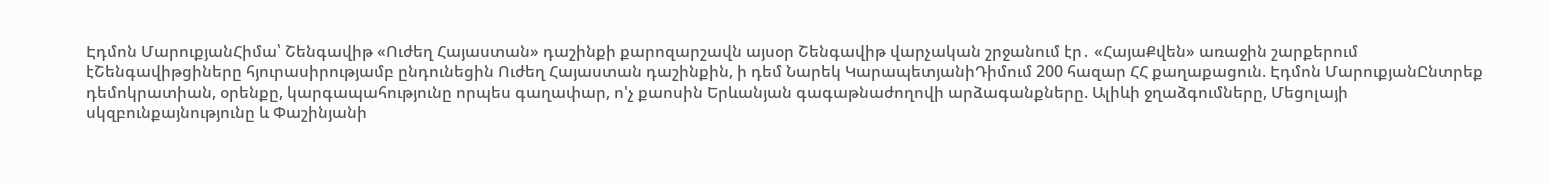Էդմոն ՄարուքյանՀիմա՝ Շենգավիթ «Ուժեղ Հայաստան» դաշինքի քարոզարշավն այսօր Շենգավիթ վարչական շրջանում էր․ «ՀայաՔվեն» առաջին շարքերում էՇենգավիթցիները հյուրասիրությամբ ընդունեցին Ուժեղ Հայաստան դաշինքին, ի դեմ Նարեկ ԿարապետյանիԴիմում 200 հազար ՀՀ քաղաքացուն. Էդմոն ՄարուքյանԸնտրեք դեմոկրատիան, օրենքը, կարգապահությունը որպես գաղափար, ո'չ քաոսին Երևանյան գագաթնաժողովի արձագանքները. Ալիևի ջղաձգումները, Մեցոլայի սկզբունքայնությունը և Փաշինյանի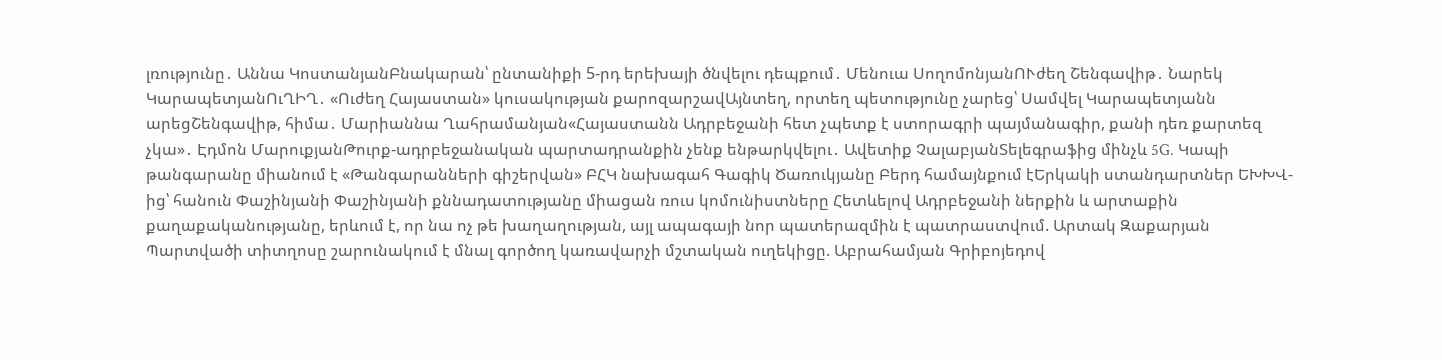լռությունը․ Աննա ԿոստանյանԲնակարան՝ ընտանիքի 5-րդ երեխայի ծնվելու դեպքում․ Մենուա ՍողոմոնյանՈՒժեղ Շենգավիթ․ Նարեկ ԿարապետյանՈւՂԻՂ․ «Ուժեղ Հայաստան» կուսակության քարոզարշավԱյնտեղ, որտեղ պետությունը չարեց՝ Սամվել Կարապետյանն արեցՇենգավիթ, հիմա․ Մարիաննա Ղահրամանյան«Հայաստանն Ադրբեջանի հետ չպետք է ստորագրի պայմանագիր, քանի դեռ քարտեզ չկա»․ Էդմոն ՄարուքյանԹուրք-ադրբեջանական պարտադրանքին չենք ենթարկվելու․ Ավետիք ՉալաբյանՏելեգրաֆից մինչև 5G. Կապի թանգարանը միանում է «Թանգարանների գիշերվան» ԲՀԿ նախագահ Գագիկ Ծառուկյանը Բերդ համայնքում էԵրկակի ստանդարտներ ԵԽԽՎ-ից՝ հանուն Փաշինյանի Փաշինյանի քննադատությանը միացան ռուս կոմունիստները Հետևելով Ադրբեջանի ներքին և արտաքին քաղաքականությանը, երևում է, որ նա ոչ թե խաղաղության, այլ ապագայի նոր պատերազմին է պատրաստվում. Արտակ Զաքարյան Պարտվածի տիտղոսը շարունակում է մնալ գործող կառավարչի մշտական ուղեկիցը. Աբրահամյան Գրիբոյեդով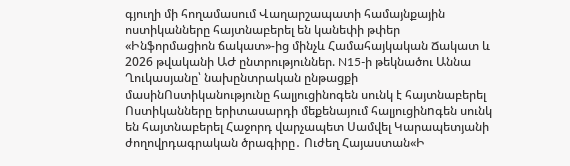գյուղի մի հողամասում Վաղարշապատի համայնքային ոստիկանները հայտնաբերել են կանեփի թփեր «Ինֆորմացիոն ճակատ»-ից մինչև Համահայկական Ճակատ և 2026 թվականի ԱԺ ընտրություններ. N15-ի թեկնածու Աննա Ղուկասյանը՝ նախընտրական ընթացքի մասինՈստիկանությունը հալյուցինոգեն սունկ է հայտնաբերել Ոստիկանները երիտասարդի մեքենայում հալյուցինnգեն սունկ են հայտնաբերել Հաջորդ վարչապետ Սամվել Կարապետյանի ժողովրդագրական ծրագիրը․ Ուժեղ Հայաստան«Ի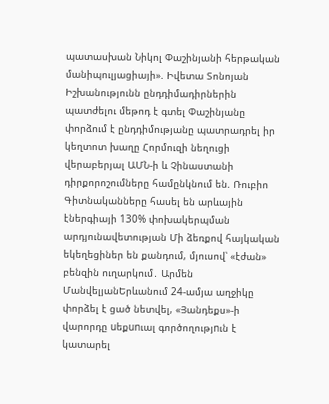պատասխան Նիկոլ Փաշինյանի հերթական մանիպուլյացիայի». Իվետա Տոնոյան Իշխանությունն ընդդիմադիրներին պատժելու մեթոդ է գտել Փաշինյանը փորձում է ընդդիմությանը պատրադրել իր կեղտոտ խաղը Հորմուզի նեղուցի վերաբերյալ ԱՄՆ-ի և Չինաստանի դիրքորոշումները համընկնում են. Ռուբիո Գիտնականները հասել են արևային էներգիայի 130% փոխակերպման արդյունավետության Մի ձեռքով հայկական եկեղեցիներ են քանդում, մյուսով՝ «էժան» բենզին ուղարկում․ Արմեն ՄանվելյանԵրևանում 24-ամյա աղջիկը փորձել է ցած նետվել, «Յանդեքս»-ի վարորդը uեքunւալ գործողությnւն է կատարել